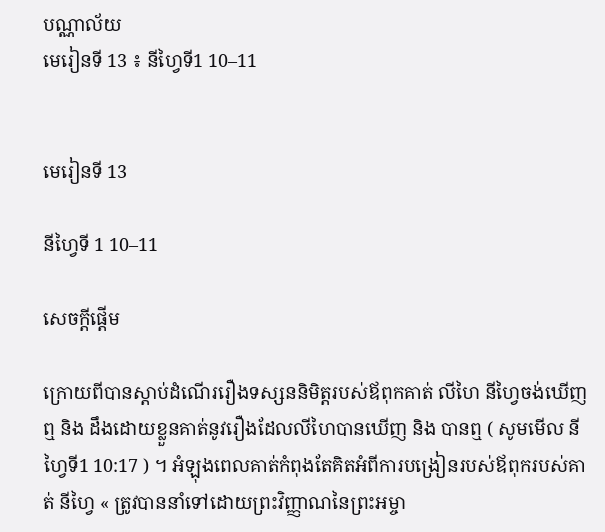បណ្ណាល័យ
មេរៀនទី 13 ៖ នីហ្វៃទី1 10–11


មេរៀនទី 13

នីហ្វៃទី 1 10–11

សេចក្តីផ្ដើម

ក្រោយពីបានស្ដាប់ដំណើររឿងទស្សននិមិត្តរបស់ឪពុកគាត់ លីហៃ នីហ្វៃចង់ឃើញ ឮ និង ដឹងដោយខ្លួនគាត់នូវរឿងដែលលីហៃបានឃើញ និង បានឮ ( សូមមើល នីហ្វៃទី1 10:17 ) ។ អំឡុងពេលគាត់កំពុងតែគិតអំពីការបង្រៀនរបស់ឪពុករបស់គាត់ នីហ្វៃ « ត្រូវបាននាំទៅដោយព្រះវិញ្ញាណនៃព្រះអម្ចា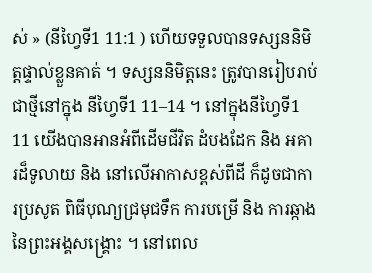ស់ » (នីហ្វៃទី1 11:1 ) ហើយទទួលបានទស្សននិមិត្តផ្ទាល់ខ្លួនគាត់ ។ ទស្សននិមិត្តនេះ ត្រូវបានរៀបរាប់ជាថ្មីនៅក្នុង នីហ្វៃទី1 11–14 ។ នៅក្នុងនីហ្វៃទី1 11 យើងបានអានអំពីដើមជីវិត ដំបងដែក និង អគារដ៏ទូលាយ និង នៅលើអាកាសខ្ពស់ពីដី ក៏ដូចជាការប្រសូត ពិធីបុណ្យជ្រមុជទឹក ការបម្រើ និង ការឆ្កាងនៃព្រះអង្គសង្គ្រោះ ។ នៅពេល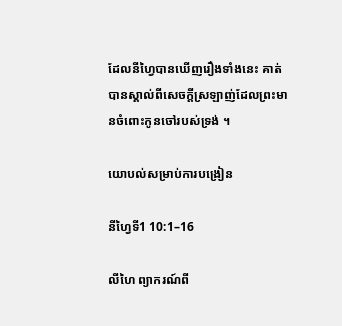ដែលនីហ្វៃបានឃើញរឿងទាំងនេះ គាត់បានស្គាល់ពីសេចក្ដីស្រឡាញ់ដែលព្រះមានចំពោះកូនចៅរបស់ទ្រង់ ។

យោបល់សម្រាប់ការបង្រៀន

នីហ្វៃទី1 10:1–16

លីហៃ ព្យាករណ៍ពី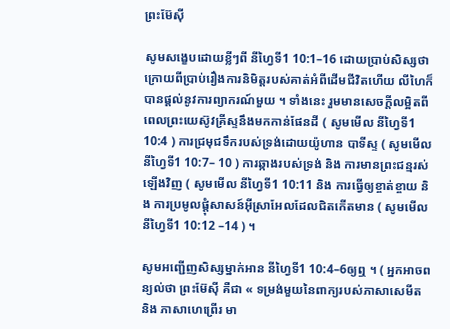ព្រះម៊ែស៊ី

សូមសង្ខេបដោយខ្លីៗពី នីហ្វៃទី1 10:1–16 ដោយប្រាប់សិស្សថា ក្រោយពីប្រាប់រឿងការនិមិត្តរបស់គាត់អំពីដើមជីវិតហើយ លីហៃក៏បានផ្ដល់នូវការព្យាករណ៍មួយ ។ ទាំងនេះ រួមមានសេចក្ដីលម្អិតពីពេលព្រះយេស៊ូវគ្រីស្ទនឹងមកកាន់ផែនដី ( សូមមើល នីហ្វៃទី1 10:4 ) ការជ្រមុជទឹករបស់ទ្រង់ដោយយ៉ូហាន បាទីស្ទ ( សូមមើល នីហ្វៃទី1 10:7– 10 ) ការឆ្កាងរបស់ទ្រង់ និង ការមានព្រះជន្មរស់ឡើងវិញ ( សូមមើល នីហ្វៃទី1 10:11 និង ការធ្វើឲ្យខ្ចាត់ខ្ចាយ និង ការប្រមូលផ្ដុំសាសន៍អ៊ីស្រាអែលដែលជិតកើតមាន ( សូមមើល នីហ្វៃទី1 10:12 –14 ) ។

សូមអញ្ជើញសិស្សម្នាក់អាន នីហ្វៃទី1 10:4–6ឲ្យឮ ។ ( អ្នកអាចពន្យល់ថា ព្រះម៊ែស៊ី គឺជា « ទម្រង់មួយនៃពាក្យរបស់ភាសាសេមីត និង ភាសាហេព្រើរ មា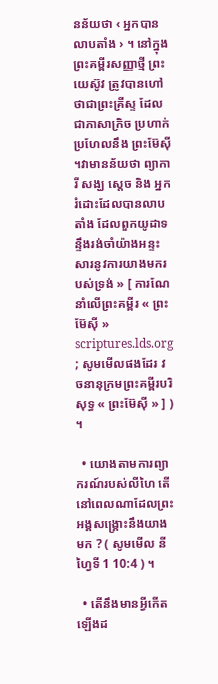នន័យថា ‹ អ្នកបានលាបតាំង › ។ នៅក្នុងព្រះគម្ពីរសញ្ញាថ្មី ព្រះយេស៊ូវ ត្រូវបានហៅថាជាព្រះគ្រីស្ទ ដែលជាភាសាក្រិច ប្រហាក់ប្រហែលនឹង ព្រះម៊ែស៊ី ។វាមានន័យថា ព្យាការី សង្ឃ ស្ដេច និង អ្នករំដោះដែលបានលាបតាំង ដែលពួកយូដាទន្ទឹងរង់ចាំយ៉ាងអន្ទះសារនូវការយាងមករបស់ទ្រង់ » [ ការណែនាំលើព្រះគម្ពីរ « ព្រះម៊ែស៊ី » scriptures.lds.org ; សូមមើលផងដែរ វចនានុក្រមព្រះគម្ពីរបរិសុទ្ធ « ព្រះម៊ែស៊ី » ] ) ។

  • យោងតាមការព្យាករណ៍របស់លីហៃ តើនៅពេលណាដែលព្រះអង្គសង្គ្រោះនឹងយាងមក ? ( សូមមើល នីហ្វៃទី 1 10:4 ) ។

  • តើនឹងមានអ្វីកើតឡើងដ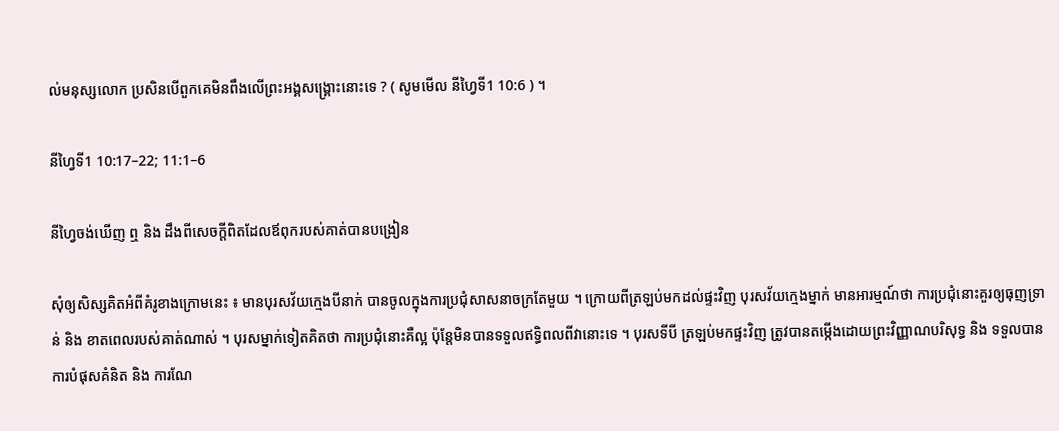ល់មនុស្សលោក ប្រសិនបើពួកគេមិនពឹងលើព្រះអង្គសង្គ្រោះនោះទេ ? ( សូមមើល នីហ្វៃទី1 10:6 ) ។

នីហ្វៃទី1 10:17–22; 11:1–6

នីហ្វៃចង់ឃើញ ឮ និង ដឹងពីសេចក្ដីពិតដែលឪពុករបស់គាត់បានបង្រៀន

សុំឲ្យសិស្សគិតអំពីគំរូខាងក្រោមនេះ ៖ មានបុរសវ័យក្មេងបីនាក់ បានចូលក្នុងការប្រជុំសាសនាចក្រតែមួយ ។ ក្រោយពីត្រឡប់មកដល់ផ្ទះវិញ បុរសវ័យក្មេងម្នាក់ មានអារម្មណ៍ថា ការប្រជុំនោះគួរឲ្យធុញទ្រាន់ និង ខាតពេលរបស់គាត់ណាស់ ។ បុរសម្នាក់ទៀតគិតថា ការប្រជុំនោះគឺល្អ ប៉ុន្ដែមិនបានទទួលឥទ្ធិពលពីវានោះទេ ។ បុរសទីបី ត្រឡប់មកផ្ទះវិញ ត្រូវបានតម្កើងដោយព្រះវិញ្ញាណបរិសុទ្ធ និង ទទួលបានការបំផុសគំនិត និង ការណែ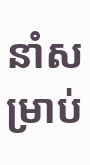នាំសម្រាប់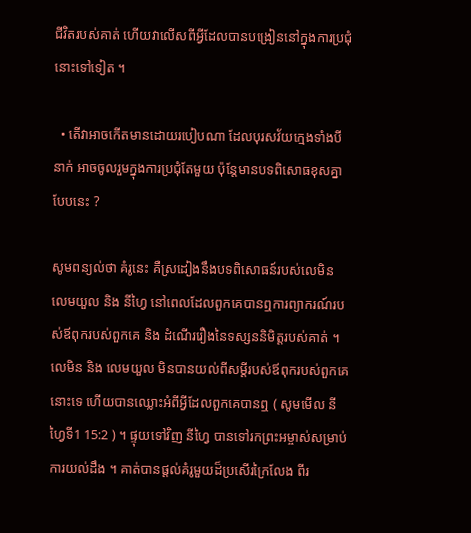ជីវិតរបស់គាត់ ហើយវាលើសពីអ្វីដែលបានបង្រៀននៅក្នុងការប្រជុំនោះទៅទៀត ។

  • តើវាអាចកើតមានដោយរបៀបណា ដែលបុរសវ័យក្មេងទាំងបីនាក់ អាចចូលរួមក្នុងការប្រជុំតែមួយ ប៉ុន្ដែមានបទពិសោធខុសគ្នាបែបនេះ ?

សូមពន្យល់ថា គំរូនេះ គឺស្រដៀងនឹងបទពិសោធន៍របស់លេមិន លេមយួល និង នីហ្វៃ នៅពេលដែលពួកគេបានឮការព្យាករណ៍របស់ឪពុករបស់ពួកគេ និង ដំណើររឿងនៃទស្សននិមិត្តរបស់គាត់ ។ លេមិន និង លេមយួល មិនបានយល់ពីសម្ដីរបស់ឪពុករបស់ពួកគេនោះទេ ហើយបានឈ្លោះអំពីអ្វីដែលពួកគេបានឮ ( សូមមើល នីហ្វៃទី1 15:2 ) ។ ផ្ទុយទៅវិញ នីហ្វៃ បានទៅរកព្រះអម្ចាស់សម្រាប់ការយល់ដឹង ។ គាត់បានផ្ដល់គំរូមួយដ៏ប្រសើរក្រៃលែង ពីរ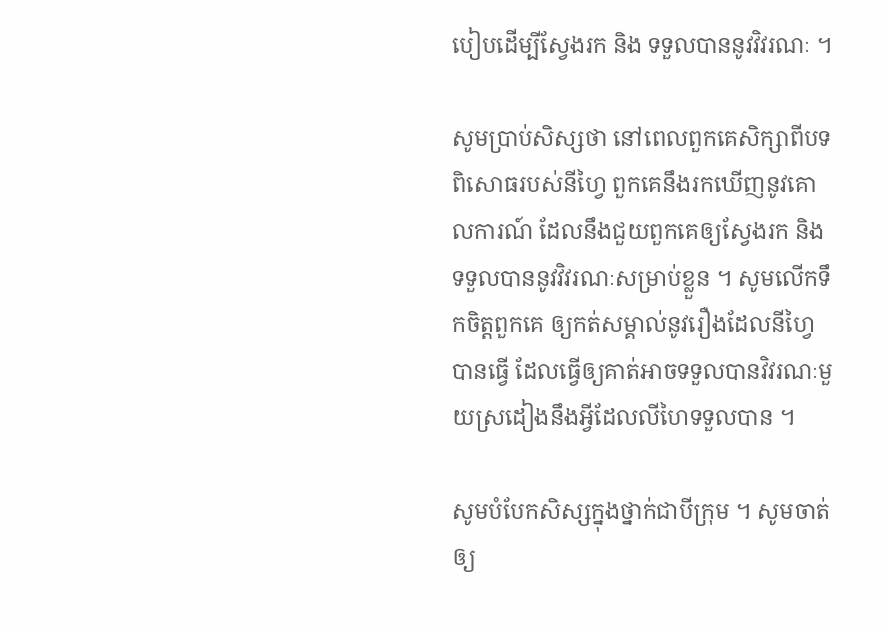បៀបដើម្បីស្វែងរក និង ទទួលបាននូវវិវរណៈ ។

សូមប្រាប់សិស្សថា នៅពេលពួកគេសិក្សាពីបទពិសោធរបស់នីហ្វៃ ពួកគេនឹងរកឃើញនូវគោលការណ៍ ដែលនឹងជួយពួកគេឲ្យស្វែងរក និង ទទួលបាននូវវិវរណៈសម្រាប់ខ្លួន ។ សូមលើកទឹកចិត្តពួកគេ ឲ្យកត់សម្គាល់នូវរឿងដែលនីហ្វៃបានធ្វើ ដែលធ្វើឲ្យគាត់អាចទទួលបានវិវរណៈមួយស្រដៀងនឹងអ្វីដែលលីហៃទទួលបាន ។

សូមបំបែកសិស្សក្នុងថ្នាក់ជាបីក្រុម ។ សូមចាត់ឲ្យ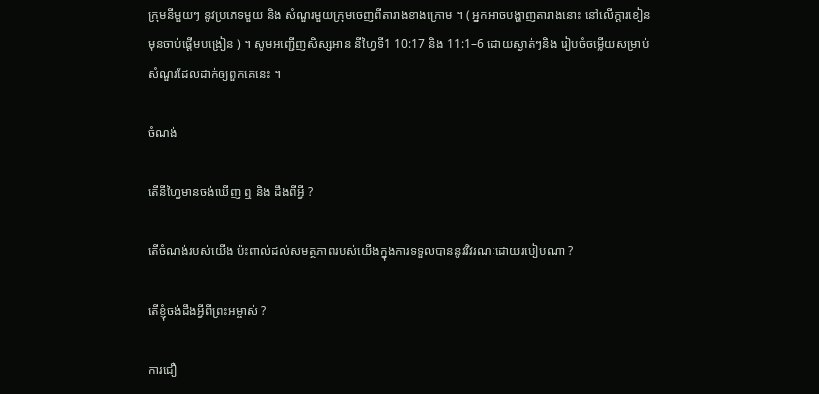ក្រុមនីមួយៗ នូវប្រភេទមួយ និង សំណួរមួយកុ្រមចេញពីតារាងខាងក្រោម ។ ( អ្នកអាចបង្ហាញតារាងនោះ នៅលើក្ដារខៀន មុនចាប់ផ្ដើមបង្រៀន ) ។ សូមអញ្ជើញសិស្សអាន នីហ្វៃទី1 10:17 និង 11:1–6 ដោយស្ងាត់ៗនិង រៀបចំចម្លើយសម្រាប់សំណួរដែលដាក់ឲ្យពួកគេនេះ ។

ចំណង់

តើនីហ្វៃមានចង់ឃើញ ឮ និង ដឹងពីអ្វី ?

តើចំណង់របស់យើង ប៉ះពាល់ដល់សមត្ថភាពរបស់យើងក្នុងការទទួលបាននូវវិវរណៈដោយរបៀបណា ?

តើខ្ញុំចង់ដឹងអ្វីពីព្រះអម្ចាស់ ?

ការជឿ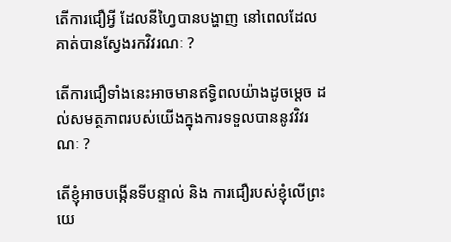តើការជឿអ្វី ដែលនីហ្វៃបានបង្ហាញ នៅពេលដែលគាត់បានស្វែងរកវិវរណៈ ?

តើការជឿទាំងនេះអាចមានឥទ្ធិពលយ៉ាងដូចម្ដេច ដល់សមត្ថភាពរបស់យើងក្នុងការទទួលបាននូវវិវរណៈ ?

តើខ្ញុំអាចបង្កើនទីបន្ទាល់ និង ការជឿរបស់ខ្ញុំលើព្រះយេ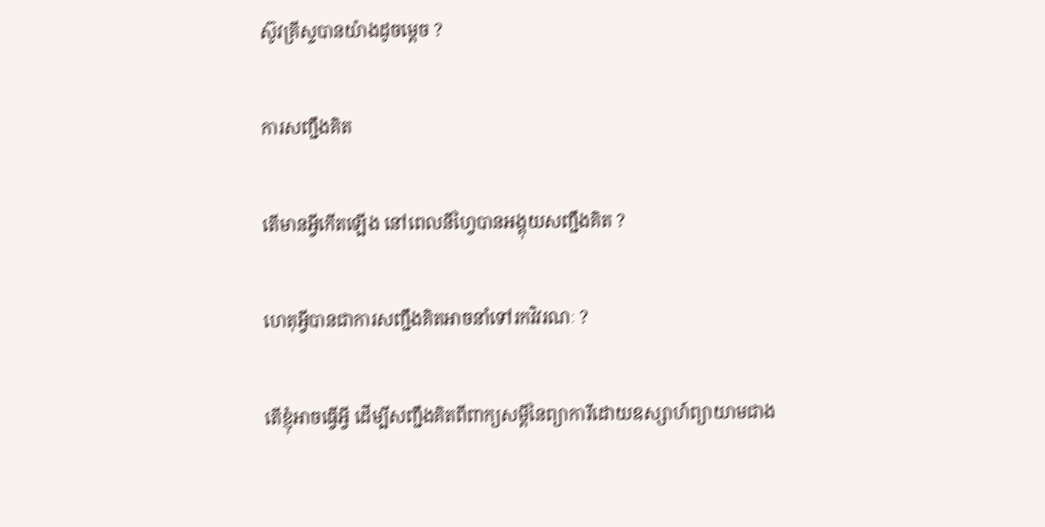ស៊ូវគ្រីស្ទបានយ៉ាងដូចម្ដេច ?

ការសញ្ជឹងគិត

តើមានអ្វីកើតឡើង នៅពេលនីហ្វៃបានអង្គុយសញ្ជឹងគិត ?

ហេតុអ្វីបានជាការសញ្ជឹងគិតអាចនាំទៅរកវិវរណៈ ?

តើខ្ញុំអាចធ្វើអ្វី ដើម្បីសញ្ជឹងគិតពីពាក្យសម្ដីនៃព្យាការីដោយឧស្សាហ៍ព្យាយាមជាង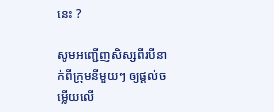នេះ ?

សូមអញ្ជើញសិស្សពីរបីនាក់ពីក្រុមនីមួយៗ ឲ្យផ្ដល់ចម្លើយលើ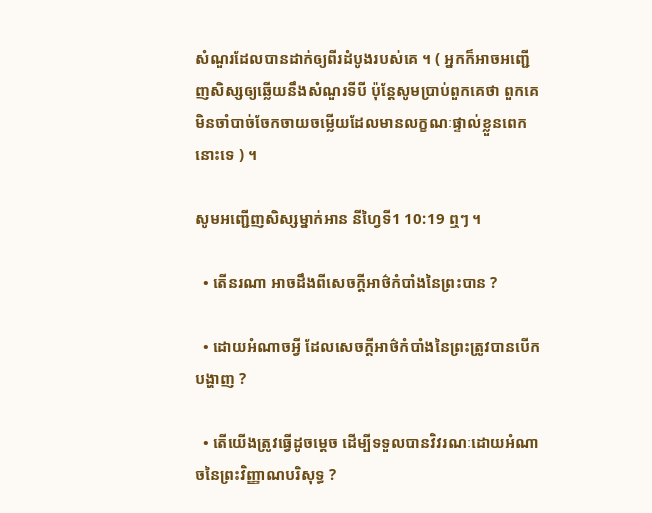សំណួរដែលបានដាក់ឲ្យពីរដំបូងរបស់គេ ។ ( អ្នកក៏អាចអញ្ជើញសិស្សឲ្យឆ្លើយនឹងសំណួរទីបី ប៉ុន្ដែសូមប្រាប់ពួកគេថា ពួកគេមិនចាំបាច់ចែកចាយចម្លើយដែលមានលក្ខណៈផ្ទាល់ខ្លួនពេកនោះទេ ) ។

សូមអញ្ជើញសិស្សម្នាក់អាន នីហ្វៃទី1 10:19 ឮៗ ។

  • តើនរណា អាចដឹងពីសេចក្ដីអាថ៌កំបាំងនៃព្រះបាន ?

  • ដោយអំណាចអ្វី ដែលសេចក្ដីអាថ៌កំបាំងនៃព្រះត្រូវបានបើកបង្ហាញ ?

  • តើយើងត្រូវធ្វើដូចម្តេច ដើម្បីទទួលបានវិវរណៈដោយអំណាចនៃព្រះវិញ្ញាណបរិសុទ្ធ ?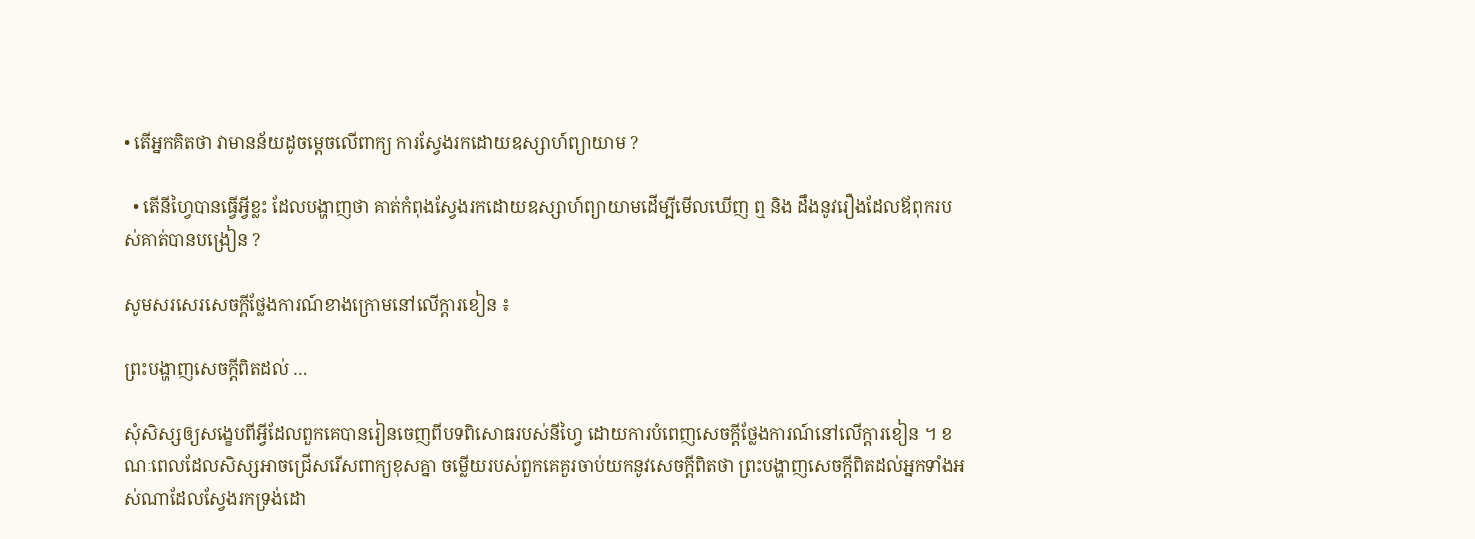• តើអ្នកគិតថា វាមានន័យដូចម្ដេចលើពាក្យ ការស្វែងរកដោយឧស្សាហ៍ព្យាយាម ?

  • តើនីហ្វៃបានធ្វើអ្វីខ្លះ ដែលបង្ហាញថា គាត់កំពុងស្វែងរកដោយឧស្សាហ៍ព្យាយាមដើម្បីមើលឃើញ ឮ និង ដឹងនូវរឿងដែលឪពុករបស់គាត់បានបង្រៀន ?

សូមសរសេរសេចក្ដីថ្លែងការណ៍ខាងក្រោមនៅលើក្តារខៀន ៖

ព្រះបង្ហាញសេចក្ដីពិតដល់ …

សុំសិស្សឲ្យសង្ខេបពីអ្វីដែលពួកគេបានរៀនចេញពីបទពិសោធរបស់នីហ្វៃ ដោយការបំពេញសេចក្ដីថ្លែងការណ៍នៅលើក្ដារខៀន ។ ខណៈពេលដែលសិស្សអាចជ្រើសរើសពាក្យខុសគ្នា ចម្លើយរបស់ពួកគេគួរចាប់យកនូវសេចក្ដីពិតថា ព្រះបង្ហាញសេចក្ដីពិតដល់អ្នកទាំងអស់ណាដែលស្វែងរកទ្រង់ដោ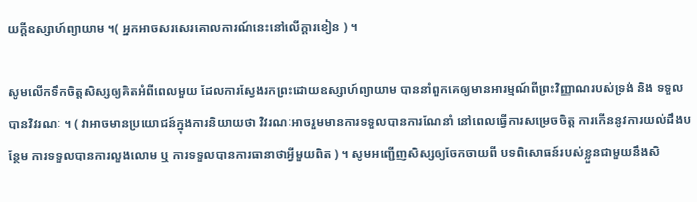យក្ដីឧស្សាហ៍ព្យាយាម ។( អ្នកអាចសរសេរគោលការណ៍នេះនៅលើក្ដារខៀន ) ។

សូមលើកទឹកចិត្តសិស្សឲ្យគិតអំពីពេលមួយ ដែលការស្វែងរកព្រះដោយឧស្សាហ៍ព្យាយាម បាននាំពួកគេឲ្យមានអារម្មណ៍ពីព្រះវិញ្ញាណរបស់ទ្រង់ និង ទទួលបានវិវរណៈ ។ ( វាអាចមានប្រយោជន៍ក្នុងការនិយាយថា វិវរណៈអាចរួមមានការទទួលបានការណែនាំ នៅពេលធ្វើការសម្រេចចិត្ត ការកើននូវការយល់ដឹងបន្ថែម ការទទួលបានការលួងលោម ឬ ការទទួលបានការធានាថាអ្វីមួយពិត ) ។ សូមអញ្ជើញសិស្សឲ្យចែកចាយពី បទពិសោធន៍របស់ខ្លួនជាមួយនឹងសិ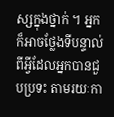ស្សក្នុងថ្នាក់ ។ អ្នកក៏អាចថ្លែងទីបន្ទាល់ពីអ្វីដែលអ្នកបានជួបប្រទះ តាមរយៈកា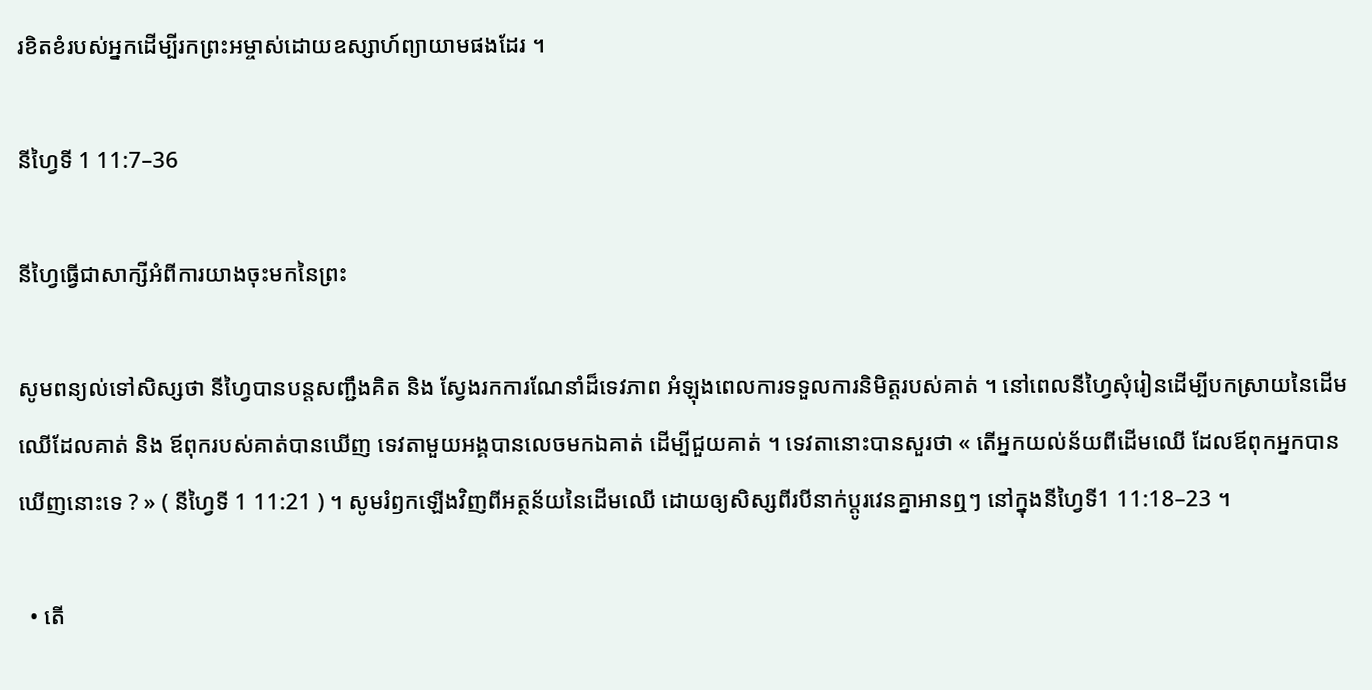រខិតខំរបស់អ្នកដើម្បីរកព្រះអម្ចាស់ដោយឧស្សាហ៍ព្យាយាមផងដែរ ។

នីហ្វៃទី 1 11:7–36

នីហ្វៃធ្វើជាសាក្សីអំពីការយាងចុះមកនៃព្រះ

សូមពន្យល់ទៅសិស្សថា នីហ្វៃបានបន្ដសញ្ជឹងគិត និង ស្វែងរកការណែនាំដ៏ទេវភាព អំឡុងពេលការទទួលការនិមិត្តរបស់គាត់ ។ នៅពេលនីហ្វៃសុំរៀនដើម្បីបកស្រាយនៃដើមឈើដែលគាត់ និង ឪពុករបស់គាត់បានឃើញ ទេវតាមួយអង្គបានលេចមកឯគាត់ ដើម្បីជួយគាត់ ។ ទេវតានោះបានសួរថា « តើអ្នកយល់ន័យពីដើមឈើ ដែលឪពុកអ្នកបានឃើញនោះទេ ? » ( នីហ្វៃទី 1 11:21 ) ។ សូមរំឭកឡើងវិញពីអត្ថន័យនៃដើមឈើ ដោយឲ្យសិស្សពីរបីនាក់ប្ដូរវេនគ្នាអានឮៗ នៅក្នុងនីហ្វៃទី1 11:18–23 ។

  • តើ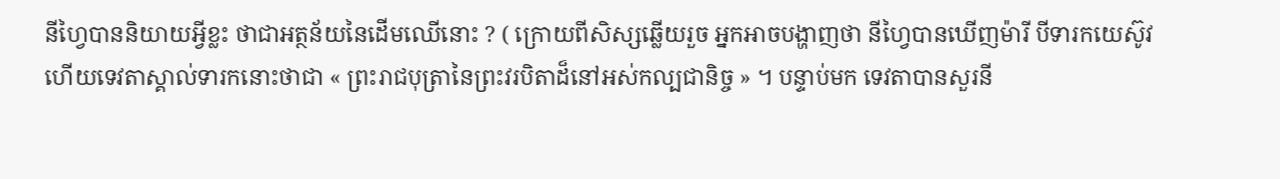នីហ្វៃបាននិយាយអ្វីខ្លះ ថាជាអត្ថន័យនៃដើមឈើនោះ ? ( ក្រោយពីសិស្សឆ្លើយរួច អ្នកអាចបង្ហាញថា នីហ្វៃបានឃើញម៉ារី បីទារកយេស៊ូវ ហើយទេវតាស្គាល់ទារកនោះថាជា « ព្រះរាជបុត្រានៃព្រះវរបិតាដ៏នៅអស់កល្បជានិច្ច » ។ បន្ទាប់មក ទេវតាបានសួរនី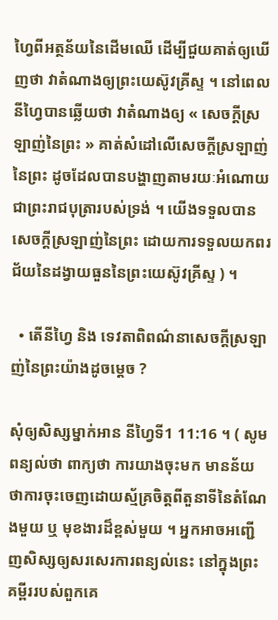ហ្វៃពីអត្ថន័យនៃដើមឈើ ដើម្បីជួយគាត់ឲ្យឃើញថា វាតំណាងឲ្យព្រះយេស៊ូវគ្រីស្ទ ។ នៅពេលនីហ្វៃបានឆ្លើយថា វាតំណាងឲ្យ « សេចក្ដីស្រឡាញ់នៃព្រះ » គាត់សំដៅលើសេចក្ដីស្រឡាញ់នៃព្រះ ដូចដែលបានបង្ហាញតាមរយៈអំណោយជាព្រះរាជបុត្រារបស់ទ្រង់ ។ យើងទទួលបានសេចក្ដីស្រឡាញ់នៃព្រះ ដោយការទទួលយកពរជ័យនៃដង្វាយធួននៃព្រះយេស៊ូវគ្រីស្ទ ) ។

  • តើនីហ្វៃ និង ទេវតាពិពណ៌នាសេចក្ដីស្រឡាញ់នៃព្រះយ៉ាងដូចម្ដេច ?

សុំឲ្យសិស្សម្នាក់អាន នីហ្វៃទី1 11:16 ។ ( សូមពន្យល់ថា ពាក្យថា ការយាងចុះមក មានន័យថាការចុះចេញដោយស្ម័គ្រចិត្តពីតួនាទីនៃតំណែងមួយ ឬ មុខងារដ៏ខ្ពស់មួយ ។ អ្នកអាចអញ្ជើញសិស្សឲ្យសរសេរការពន្យល់នេះ នៅក្នុងព្រះគម្ពីររបស់ពួកគេ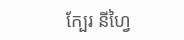ក្បែរ នីហ្វៃ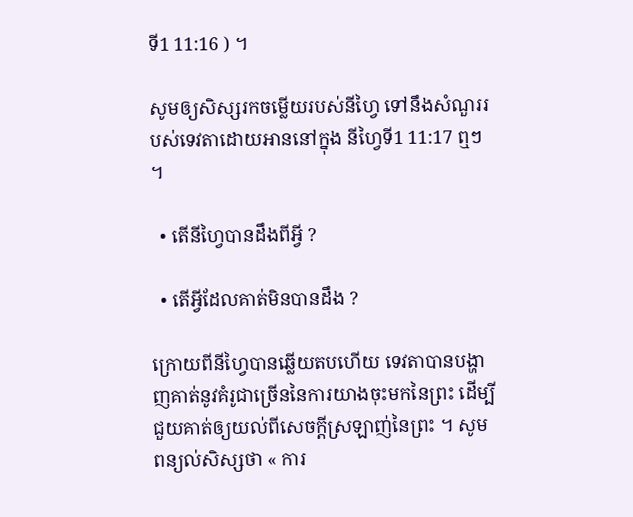ទី1 11:16 ) ។

សូមឲ្យសិស្សរកចម្លើយរបស់នីហ្វៃ ទៅនឹងសំណួររបស់ទេវតាដោយអាននៅក្នុង នីហ្វៃទី1 11:17 ឮៗ ។

  • តើនីហ្វៃបានដឹងពីអ្វី ?

  • តើអ្វីដែលគាត់មិនបានដឹង ?

ក្រោយពីនីហ្វៃបានឆ្លើយតបហើយ ទេវតាបានបង្ហាញគាត់នូវគំរូជាច្រើននៃការយាងចុះមកនៃព្រះ ដើម្បីជួយគាត់ឲ្យយល់ពីសេចក្ដីស្រឡាញ់នៃព្រះ ។ សូមពន្យល់សិស្សថា « ការ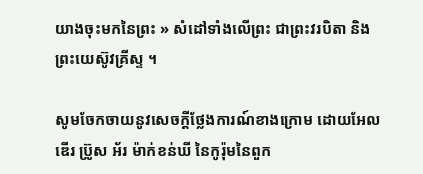យាងចុះមកនៃព្រះ » សំដៅទាំងលើព្រះ ជាព្រះវរបិតា និង ព្រះយេស៊ូវគ្រីស្ទ ។

សូមចែកចាយនូវសេចក្ដីថ្លែងការណ៍ខាងក្រោម ដោយអែលឌើរ ប្រ៊ូស អ័រ ម៉ាក់ខន់ឃី នៃកូរ៉ុមនៃពួក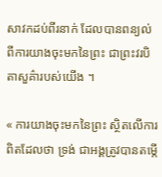សាវកដប់ពីរនាក់ ដែលបានពន្យល់ពីការយាងចុះមកនៃព្រះ ជាព្រះវរបិតាសួគ៌ារបស់យើង ។

« ការយាងចុះមកនៃព្រះ ស្ថិតលើការពិតដែលថា ទ្រង់ ជាអង្គត្រូវបានតម្កើ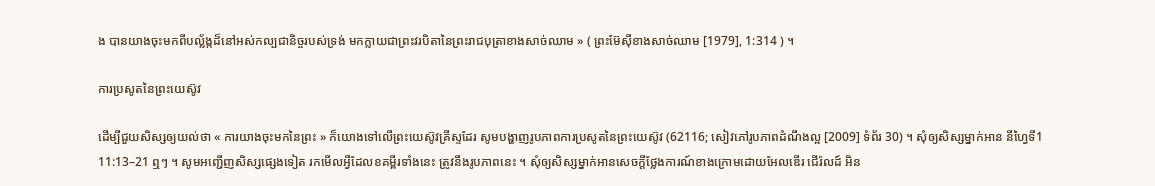ង បានយាងចុះមកពីបល្ល័ង្កដ៏នៅអស់កល្បជានិច្ចរបស់ទ្រង់ មកក្លាយជាព្រះវរបិតានៃព្រះរាជបុត្រាខាងសាច់ឈាម » ( ព្រះម៊ែស៊ីខាងសាច់ឈាម [1979], 1:314 ) ។

ការប្រសូតនៃព្រះយេស៊ូវ

ដើម្បីជួយសិស្សឲ្យយល់ថា « ការយាងចុះមកនៃព្រះ » ក៏យោងទៅលើព្រះយេស៊ូវគ្រីស្ទដែរ សូមបង្ហាញរូបភាពការប្រសូតនៃព្រះយេស៊ូវ (62116; សៀវភៅរូបភាពដំណឹងល្អ [2009] ទំព័រ 30) ។ សុំឲ្យសិស្សម្នាក់អាន នីហ្វៃទី1 11:13–21 ឮៗ ។ សូមអញ្ជើញសិស្សផ្សេងទៀត រកមើលអ្វីដែលខគម្ពីរទាំងនេះ ត្រូវនឹងរូបភាពនេះ ។ សុំឲ្យសិស្សម្នាក់អានសេចក្ដីថ្លែងការណ៍ខាងក្រោមដោយអែលឌើរ ជើរ៉លដ៍ អិន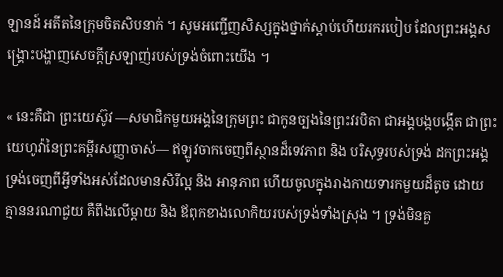ឡានដ៍ អតីតនៃក្រុមចិតសិបនាក់ ។ សូមអញ្ជើញសិស្សក្នុងថ្នាក់ស្ដាប់ហើយរករបៀប ដែលព្រះអង្គសង្គ្រោះបង្ហាញសេចក្ដីស្រឡាញ់របស់ទ្រង់ចំពោះយើង ។

« នេះគឺជា ព្រះយេស៊ូវ —សមាជិកមួយអង្គនៃក្រុមព្រះ ជាកូនច្បងនៃព្រះវរបិតា ជាអង្គបង្កបង្កើត ជាព្រះយេហូវ៉ានៃព្រះគម្ពីរសញ្ញាចាស់— ឥឡូវចាកចេញពីស្ថានដ៏ទេវភាព និង បរិសុទ្ធរបស់ទ្រង់ ដកព្រះអង្គទ្រង់ចេញពីអ្វីទាំងអស់ដែលមានសិរីល្អ និង អានុភាព ហើយចូលក្នុងរាងកាយទារកមួយដ៏តូច ដោយគ្មាននរណាជួយ គឺពឹងលើម្ដាយ និង ឪពុកខាងលោកិយរបស់ទ្រង់ទាំងស្រុង ។ ទ្រង់មិនគួ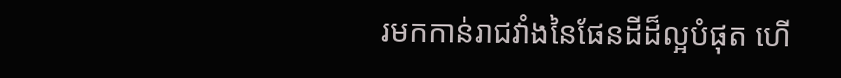រមកកាន់រាជវាំងនៃផែនដីដ៏ល្អបំផុត ហើ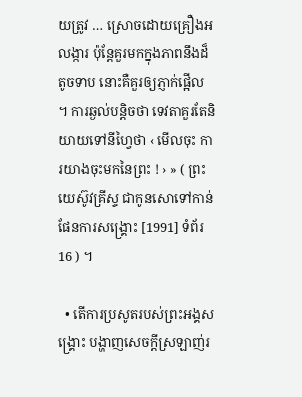យត្រូវ … ស្រោចដោយគ្រឿងអលង្ការ ប៉ុន្ដែគួរមកក្នុងភាពនឹងដ៏តូចទាប នោះគឺគួរឲ្យភ្ញាក់ផ្អើល ។ ការឆ្ងល់បន្ដិចថា ទេវតាគួរតែនិយាយទៅនីហ្វៃថា ‹ មើលចុះ ការយាងចុះមកនៃព្រះ ! › » ( ព្រះយេស៊ូវគ្រីស្ទ ជាកូនសោទៅកាន់ផែនការសង្គ្រោះ [1991] ទំព័រ 16 ) ។

  • តើការប្រសូតរបស់ព្រះអង្គសង្រ្គោះ បង្ហាញសេចក្ដីស្រឡាញ់រ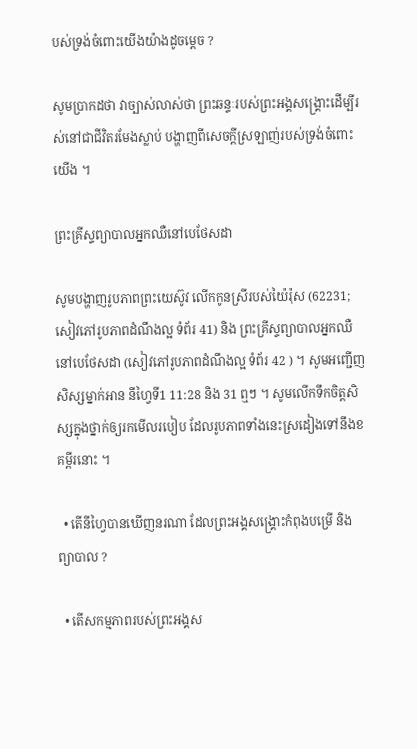បស់ទ្រង់ចំពោះយើងយ៉ាងដូចម្ដេច ?

សូមប្រាកដថា វាច្បាស់លាស់ថា ព្រះឆន្ទៈរបស់ព្រះអង្គសង្គ្រោះដើម្បីរស់នៅជាជីវិតរមែងស្លាប់ បង្ហាញពីសេចក្ដីស្រឡាញ់របស់ទ្រង់ចំពោះយើង ។

ព្រះគ្រីស្ទព្យាបាលអ្នកឈឺនៅបេថែសដា

សូមបង្ហាញរូបភាពព្រះយេស៊ូវ លើកកូនស្រីរបស់យ៉ៃរ៉ុស (62231; សៀវភៅរូបភាពដំណឹងល្អ ទំព័រ 41) និង ព្រះគ្រីស្ទព្យាបាលអ្នកឈឺនៅបេថែសដា (សៀវភៅរូបភាពដំណឹងល្អ ទំព័រ 42 ) ។ សូមអញ្ជើញសិស្សម្នាក់អាន នីហ្វៃទី1 11:28 និង 31 ឮៗ ។ សូមលើកទឹកចិត្តសិស្សក្នុងថ្នាក់ឲ្យរកមើលរបៀប ដែលរូបភាពទាំងនេះស្រដៀងទៅនឹងខគម្ពីរនោះ ។

  • តើនីហ្វៃបានឃើញនរណា ដែលព្រះអង្គសង្គ្រោះកំពុងបម្រើ និង ព្យាបាល ?

  • តើសកម្មភាពរបស់ព្រះអង្គស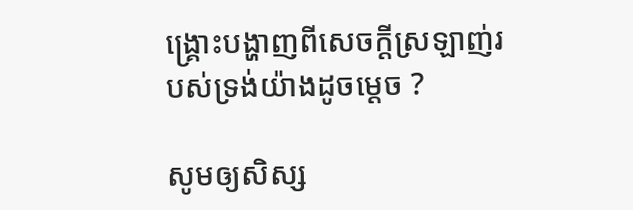ង្គ្រោះបង្ហាញពីសេចក្ដីស្រឡាញ់របស់ទ្រង់យ៉ាងដូចម្ដេច ?

សូមឲ្យសិស្ស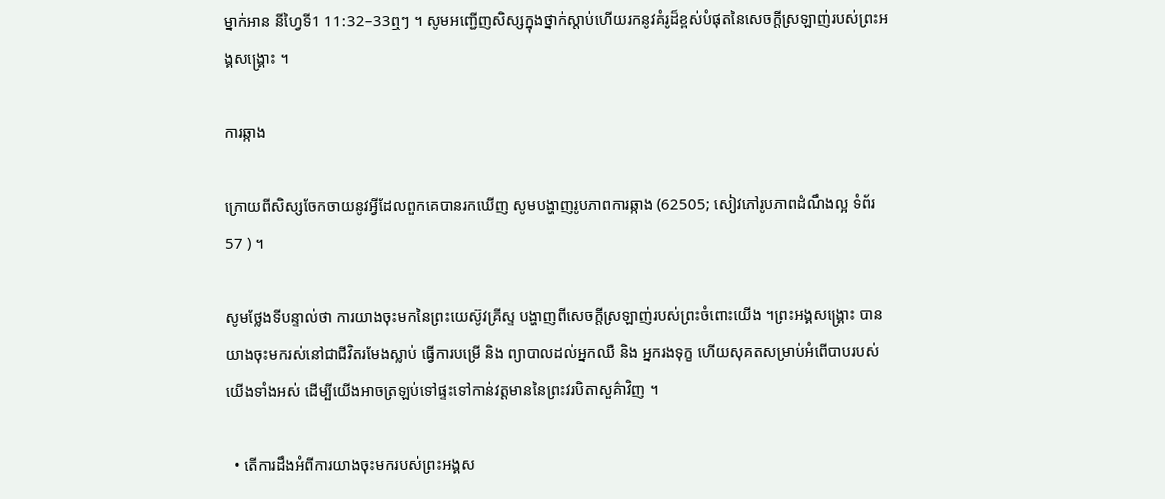ម្នាក់អាន នីហ្វៃទី1 11:32–33ឮៗ ។ សូមអញ្ជើញសិស្សក្នុងថ្នាក់ស្ដាប់ហើយរកនូវគំរូដ៏ខ្ពស់បំផុតនៃសេចក្ដីស្រឡាញ់របស់ព្រះអង្គសង្គ្រោះ ។

ការឆ្កាង

ក្រោយពីសិស្សចែកចាយនូវអ្វីដែលពួកគេបានរកឃើញ សូមបង្ហាញរូបភាពការឆ្កាង (62505; សៀវភៅរូបភាពដំណឹងល្អ ទំព័រ 57 ) ។

សូមថ្លែងទីបន្ទាល់ថា ការយាងចុះមកនៃព្រះយេស៊ូវគ្រីស្ទ បង្ហាញពីសេចក្ដីស្រឡាញ់របស់ព្រះចំពោះយើង ។ព្រះអង្គសង្គ្រោះ បានយាងចុះមករស់នៅជាជីវិតរមែងស្លាប់ ធ្វើការបម្រើ និង ព្យាបាលដល់អ្នកឈឺ និង អ្នករងទុក្ខ ហើយសុគតសម្រាប់អំពើបាបរបស់យើងទាំងអស់ ដើម្បីយើងអាចត្រឡប់ទៅផ្ទះទៅកាន់វត្តមាននៃព្រះវរបិតាសួគ៌ាវិញ ។

  • តើការដឹងអំពីការយាងចុះមករបស់ព្រះអង្គស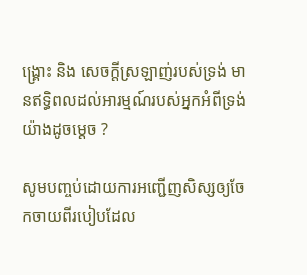ង្គ្រោះ និង សេចក្ដីស្រឡាញ់របស់ទ្រង់ មានឥទ្ធិពលដល់អារម្មណ៍របស់អ្នកអំពីទ្រង់យ៉ាងដូចម្ដេច ?

សូមបញ្ចប់ដោយការអញ្ជើញសិស្សឲ្យចែកចាយពីរបៀបដែល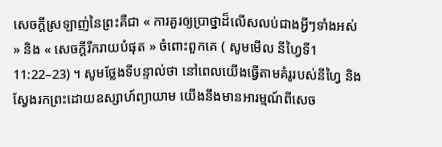សេចក្ដីស្រឡាញ់នៃព្រះគឺជា « ការគួរឲ្យប្រាថ្នាដ៏លើសលប់ជាងអ្វីៗទាំងអស់ » និង « សេចក្ដីរីករាយបំផុត » ចំពោះពួកគេ ( សូមមើល នីហ្វៃទី1 11:22–23) ។ សូមថ្លែងទីបន្ទាល់ថា នៅពេលយើងធ្វើតាមគំរូរបស់នីហ្វៃ និង ស្វែងរកព្រះដោយឧស្សាហ៍ព្យាយាម យើងនឹងមានអារម្មណ៍ពីសេច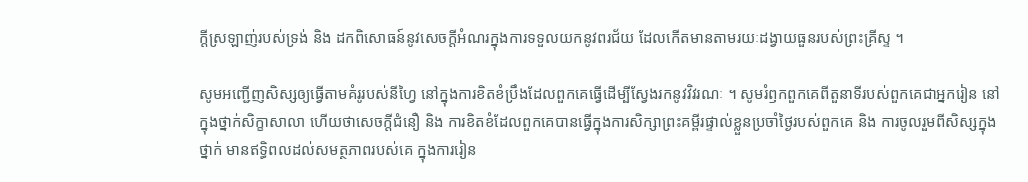ក្ដីស្រឡាញ់របស់ទ្រង់ និង ដកពិសោធន៍នូវសេចក្ដីអំណរក្នុងការទទួលយកនូវពរជ័យ ដែលកើតមានតាមរយៈដង្វាយធួនរបស់ព្រះគ្រីស្ទ ។

សូមអញ្ជើញសិស្សឲ្យធ្វើតាមគំរូរបស់នីហ្វៃ នៅក្នុងការខិតខំប្រឹងដែលពួកគេធ្វើដើម្បីស្វែងរកនូវវិវរណៈ ។ សូមរំឭកពួកគេពីតួនាទីរបស់ពួកគេជាអ្នករៀន នៅក្នុងថ្នាក់សិក្ខាសាលា ហើយថាសេចក្ដីជំនឿ និង ការខិតខំដែលពួកគេបានធ្វើក្នុងការសិក្សាព្រះគម្ពីរផ្ទាល់ខ្លួនប្រចាំថ្ងៃរបស់ពួកគេ និង ការចូលរួមពីសិស្សក្នុងថ្នាក់ មានឥទ្ធិពលដល់សមត្ថភាពរបស់គេ ក្នុងការរៀន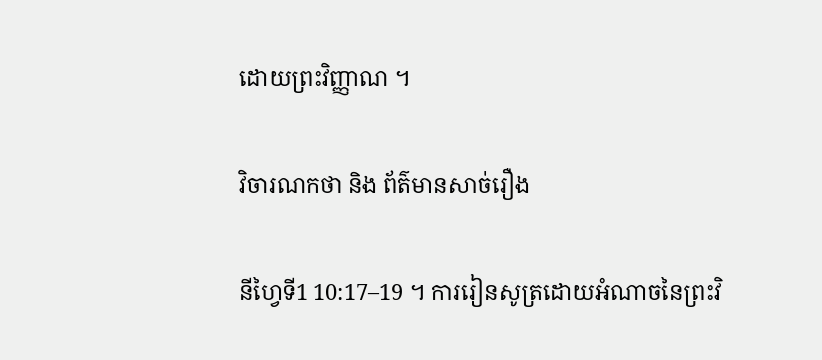ដោយព្រះវិញ្ញាណ ។

វិចារណកថា និង ព័ត៌មានសាច់រឿង

នីហ្វៃទី1 10:17–19 ។ ការរៀនសូត្រដោយអំណាចនៃព្រះវិ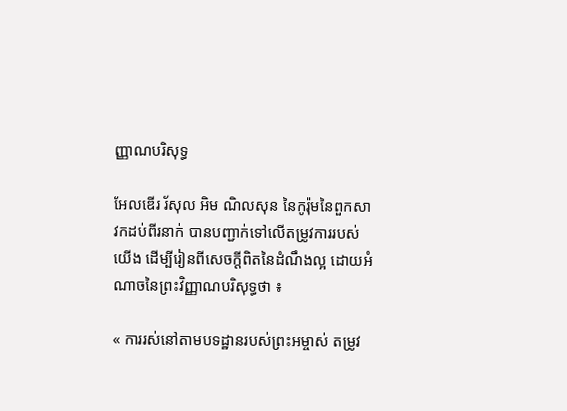ញ្ញាណបរិសុទ្ធ

អែលឌើរ រ័សុល អិម ណិលសុន នៃកូរ៉ុមនៃពួកសាវកដប់ពីរនាក់ បានបញ្ជាក់ទៅលើតម្រូវការរបស់យើង ដើម្បីរៀនពីសេចក្ដីពិតនៃដំណឹងល្អ ដោយអំណាចនៃព្រះវិញ្ញាណបរិសុទ្ធថា ៖

« ការរស់នៅតាមបទដ្ឋានរបស់ព្រះអម្ចាស់ តម្រូវ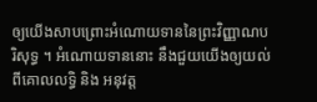ឲ្យយើងសាបព្រោះអំណោយទាននៃព្រះវិញ្ញាណបរិសុទ្ធ ។ អំណោយទាននោះ នឹងជួយយើងឲ្យយល់ពីគោលលទ្ធិ និង អនុវត្ត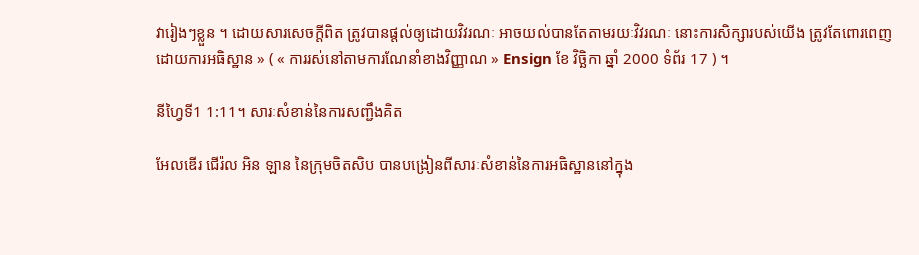វារៀងៗខ្លួន ។ ដោយសារសេចក្ដីពិត ត្រូវបានផ្ដល់ឲ្យដោយវិវរណៈ អាចយល់បានតែតាមរយៈវិវរណៈ នោះការសិក្សារបស់យើង ត្រូវតែពោរពេញដោយការអធិស្ឋាន » ( « ការរស់នៅតាមការណែនាំខាងវិញ្ញាណ » Ensign ខែ វិច្ឆិកា ឆ្នាំ 2000 ទំព័រ 17 ) ។

នីហ្វៃទី1 1:11។ សារៈសំខាន់នៃការសញ្ជឹងគិត

អែលឌើរ ជើរ៉ល អិន ឡាន នៃក្រុមចិតសិប បានបង្រៀនពីសារៈសំខាន់នៃការអធិស្ឋាននៅក្នុង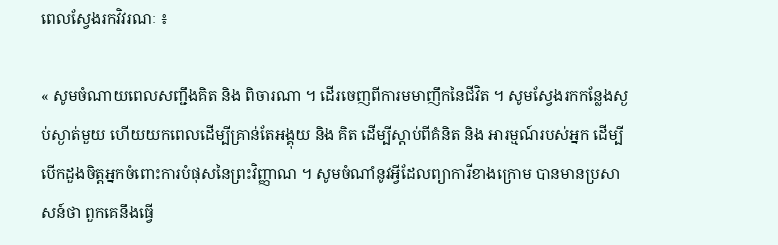ពេលស្វែងរកវិវរណៈ ៖

« សូមចំណាយពេលសញ្ជឹងគិត និង ពិចារណា ។ ដើរចេញពីការមមាញឹកនៃជីវិត ។ សូមស្វែងរកកន្លែងស្ងប់ស្ងាត់មួយ ហើយយកពេលដើម្បីគ្រាន់តែអង្គុយ និង គិត ដើម្បីស្តាប់ពីគំនិត និង អារម្មណ៍របស់អ្នក ដើម្បីបើកដួងចិត្តអ្នកចំពោះការបំផុសនៃព្រះវិញ្ញាណ ។ សូមចំណាំនូវអ្វីដែលព្យាការីខាងក្រោម បានមានប្រសាសន៍ថា ពួកគេនឹងធ្វើ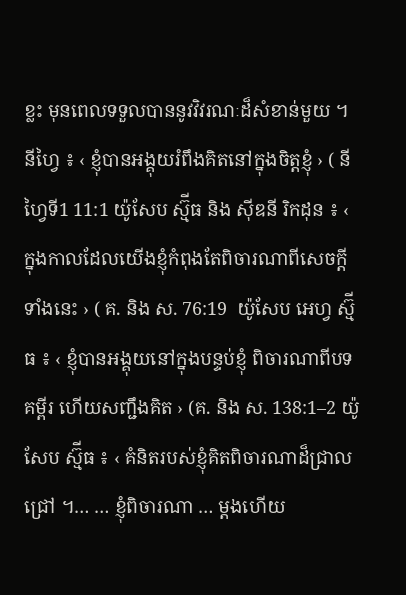ខ្លះ មុនពេលទទួលបាននូវវិវរណៈដ៏សំខាន់មួយ ។ នីហ្វៃ ៖ ‹ ខ្ញុំបានអង្គុយរំពឹងគិតនៅក្នុងចិត្តខ្ញុំ › ( នីហ្វៃទី1 11:1 យ៉ូសែប ស្ម៊ីធ និង ស៊ីឌនី រិកដុន ៖ ‹ ក្នុងកាលដែលយើងខ្ញុំកំពុងតែពិចារណាពីសេចក្ដីទាំងនេះ › ( គ. និង ស. 76:19  យ៉ូសែប អេហ្វ ស្ម៊ីធ ៖ ‹ ខ្ញុំបានអង្គុយនៅក្នុងបន្ទប់ខ្ញុំ ពិចារណាពីបទគម្ពីរ ហើយសញ្ជឹងគិត › (គ. និង ស. 138:1–2 យ៉ូសែប ស្ម៊ីធ ៖ ‹ គំនិតរបស់ខ្ញុំគិតពិចារណាដ៏ជ្រាលជ្រៅ ។… … ខ្ញុំពិចារណា … ម្ដងហើយ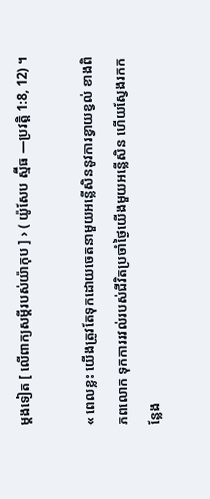ម្ដងទៀត [ លើពាក្យសម្ដីរបស់យ៉ាកុប ] › ( យ៉ូសែប ស្ម៊ីធ —ប្រវត្តិ 1:8, 12) ។

« ពេលខ្លះ យើងត្រូវតែទុកដោយចេតនាមួយអន្លើសិននូវការខ្វាយខ្វល់ ខាងពិភពលោក ទុកការរវល់របស់ជីវិតប្រចាំថ្ងៃយើងមួយអន្លើសិន ហើយស្វែងរកកន្លែង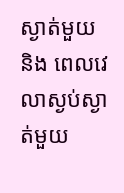ស្ងាត់មួយ និង ពេលវេលាស្ងប់ស្ងាត់មួយ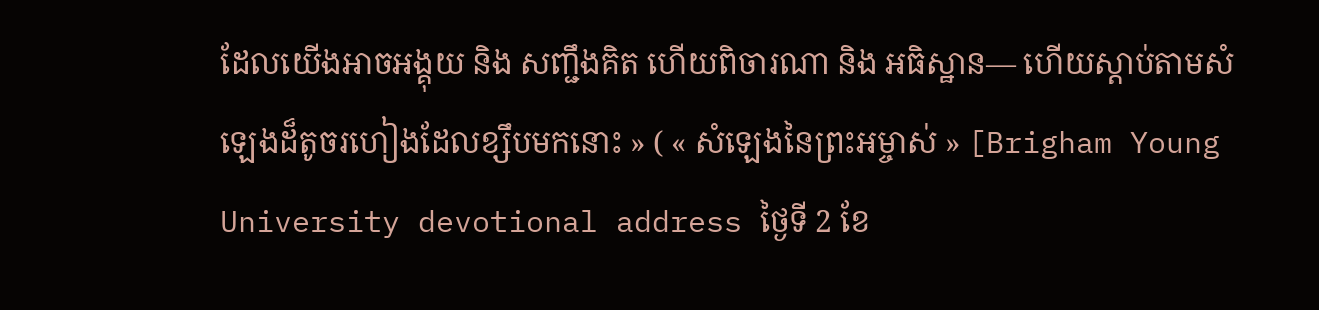ដែលយើងអាចអង្គុយ និង សញ្ជឹងគិត ហើយពិចារណា និង អធិស្ឋាន— ហើយស្ដាប់តាមសំឡេងដ៏តូចរហៀងដែលខ្សឹបមកនោះ » ( « សំឡេងនៃព្រះអម្ចាស់ » [Brigham Young University devotional address ថ្ងៃទី 2 ខែ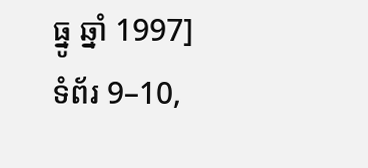ធ្នូ ឆ្នាំ 1997] ទំព័រ 9–10,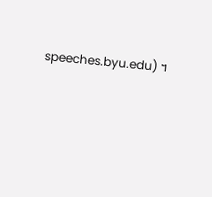speeches.byu.edu) ។